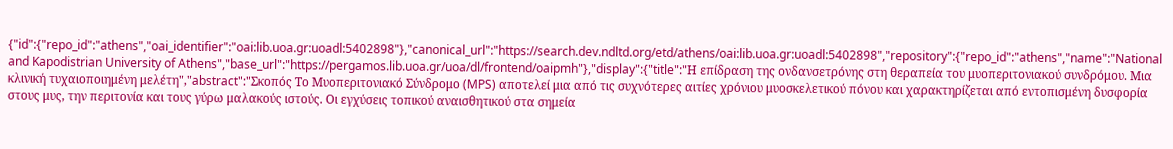{"id":{"repo_id":"athens","oai_identifier":"oai:lib.uoa.gr:uoadl:5402898"},"canonical_url":"https://search.dev.ndltd.org/etd/athens/oai:lib.uoa.gr:uoadl:5402898","repository":{"repo_id":"athens","name":"National and Kapodistrian University of Athens","base_url":"https://pergamos.lib.uoa.gr/uoa/dl/frontend/oaipmh"},"display":{"title":"Η επίδραση της ονδανσετρόνης στη θεραπεία του μυοπεριτονιακού συνδρόμου. Μια κλινική τυχαιοποιημένη μελέτη","abstract":"Σκοπός Το Μυοπεριτονιακό Σύνδρομο (MPS) αποτελεί μια από τις συχνότερες αιτίες χρόνιου μυοσκελετικού πόνου και χαρακτηρίζεται από εντοπισμένη δυσφορία στους μυς, την περιτονία και τους γύρω μαλακούς ιστούς. Οι εγχύσεις τοπικού αναισθητικού στα σημεία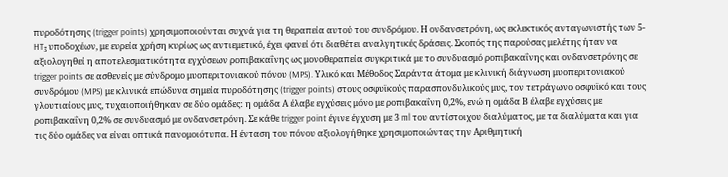πυροδότησης (trigger points) χρησιμοποιούνται συχνά για τη θεραπεία αυτού του συνδρόμου. Η ονδανσετρόνη, ως εκλεκτικός ανταγωνιστής των 5-HT₃ υποδοχέων, με ευρεία χρήση κυρίως ως αντιεμετικό, έχει φανεί ότι διαθέτει αναλγητικές δράσεις. Σκοπός της παρούσας μελέτης ήταν να αξιολογηθεί η αποτελεσματικότητα εγχύσεων ροπιβακαΐνης ως μονοθεραπεία συγκριτικά με το συνδυασμό ροπιβακαΐνης και ονδανσετρόνης σε trigger points σε ασθενείς με σύνδρομο μυοπεριτονιακού πόνου (MPS). Υλικό και Μέθοδος Σαράντα άτομα με κλινική διάγνωση μυοπεριτονιακού συνδρόμου (MPS) με κλινικά επώδυνα σημεία πυροδότησης (trigger points) στους οσφυϊκούς παρασπονδυλικούς μυς, τον τετράγωνο οσφυϊκό και τους γλουτιαίους μυς, τυχαιοποιήθηκαν σε δύο ομάδες: η ομάδα Α έλαβε εγχύσεις μόνο με ροπιβακαΐνη 0,2%, ενώ η ομάδα Β έλαβε εγχύσεις με ροπιβακαΐνη 0,2% σε συνδυασμό με ονδανσετρόνη. Σε κάθε trigger point έγινε έγχυση με 3 ml του αντίστοιχου διαλύματος, με τα διαλύματα και για τις δύο ομάδες να είναι οπτικά πανομοιότυπα. Η ένταση του πόνου αξιολογήθηκε χρησιμοποιώντας την Αριθμητική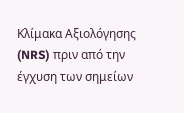Κλίμακα Αξιολόγησης (NRS) πριν από την έγχυση των σημείων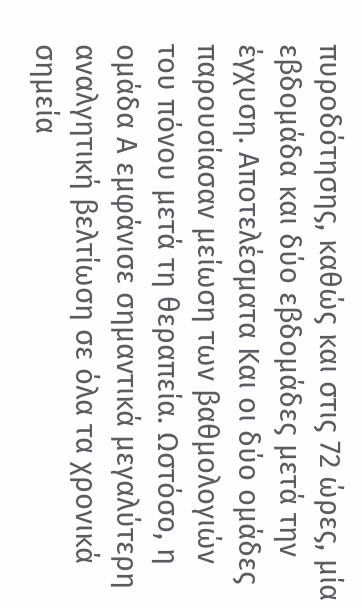πυροδότησης, καθώς και στις 72 ώρες, μία εβδομάδα και δύο εβδομάδες μετά την έγχυση. Αποτελέσματα Και οι δύο ομάδες παρουσίασαν μείωση των βαθμολογιών του πόνου μετά τη θεραπεία. Ωστόσο, η ομάδα Α εμφάνισε σημαντικά μεγαλύτερη αναλγητική βελτίωση σε όλα τα χρονικά σημεία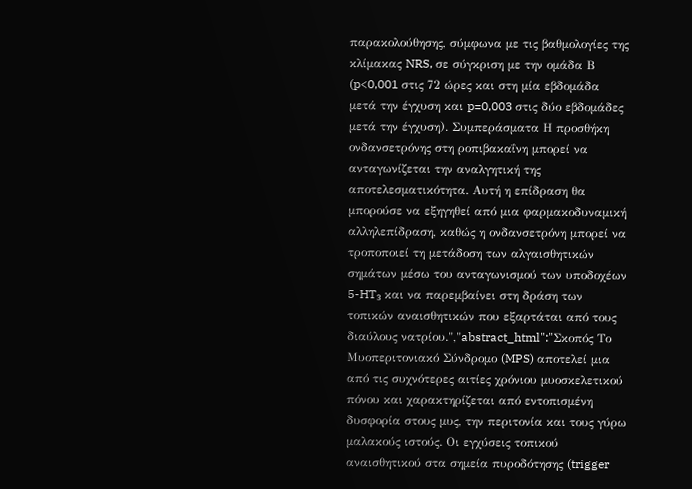παρακολούθησης, σύμφωνα με τις βαθμολογίες της κλίμακας NRS, σε σύγκριση με την ομάδα Β (p<0,001 στις 72 ώρες και στη μία εβδομάδα μετά την έγχυση και p=0,003 στις δύο εβδομάδες μετά την έγχυση). Συμπεράσματα Η προσθήκη ονδανσετρόνης στη ροπιβακαΐνη μπορεί να ανταγωνίζεται την αναλγητική της αποτελεσματικότητα. Αυτή η επίδραση θα μπορούσε να εξηγηθεί από μια φαρμακοδυναμική αλληλεπίδραση, καθώς η ονδανσετρόνη μπορεί να τροποποιεί τη μετάδοση των αλγαισθητικών σημάτων μέσω του ανταγωνισμού των υποδοχέων 5-HT₃ και να παρεμβαίνει στη δράση των τοπικών αναισθητικών που εξαρτάται από τους διαύλους νατρίου.","abstract_html":"Σκοπός Το Μυοπεριτονιακό Σύνδρομο (MPS) αποτελεί μια από τις συχνότερες αιτίες χρόνιου μυοσκελετικού πόνου και χαρακτηρίζεται από εντοπισμένη δυσφορία στους μυς, την περιτονία και τους γύρω μαλακούς ιστούς. Οι εγχύσεις τοπικού αναισθητικού στα σημεία πυροδότησης (trigger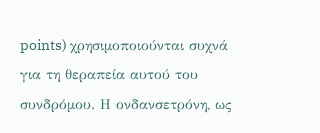points) χρησιμοποιούνται συχνά για τη θεραπεία αυτού του συνδρόμου. Η ονδανσετρόνη, ως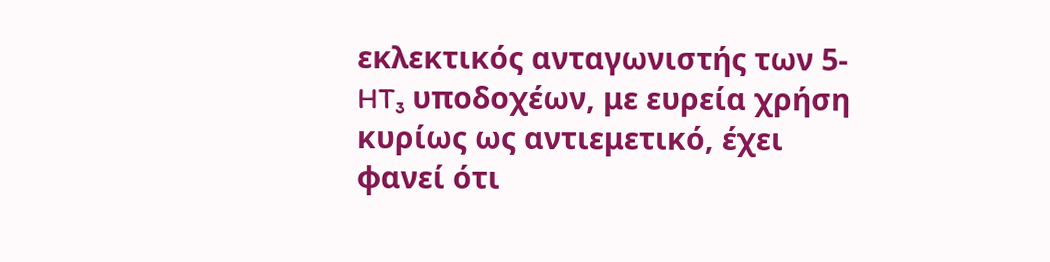εκλεκτικός ανταγωνιστής των 5-HT₃ υποδοχέων, με ευρεία χρήση κυρίως ως αντιεμετικό, έχει φανεί ότι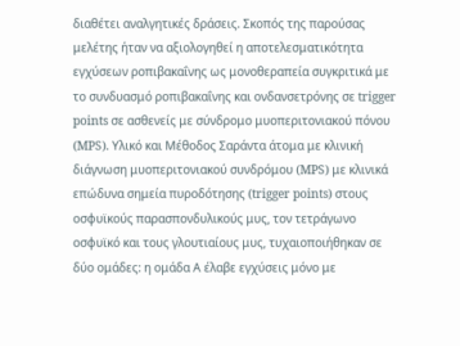διαθέτει αναλγητικές δράσεις. Σκοπός της παρούσας μελέτης ήταν να αξιολογηθεί η αποτελεσματικότητα εγχύσεων ροπιβακαΐνης ως μονοθεραπεία συγκριτικά με το συνδυασμό ροπιβακαΐνης και ονδανσετρόνης σε trigger points σε ασθενείς με σύνδρομο μυοπεριτονιακού πόνου (MPS). Υλικό και Μέθοδος Σαράντα άτομα με κλινική διάγνωση μυοπεριτονιακού συνδρόμου (MPS) με κλινικά επώδυνα σημεία πυροδότησης (trigger points) στους οσφυϊκούς παρασπονδυλικούς μυς, τον τετράγωνο οσφυϊκό και τους γλουτιαίους μυς, τυχαιοποιήθηκαν σε δύο ομάδες: η ομάδα Α έλαβε εγχύσεις μόνο με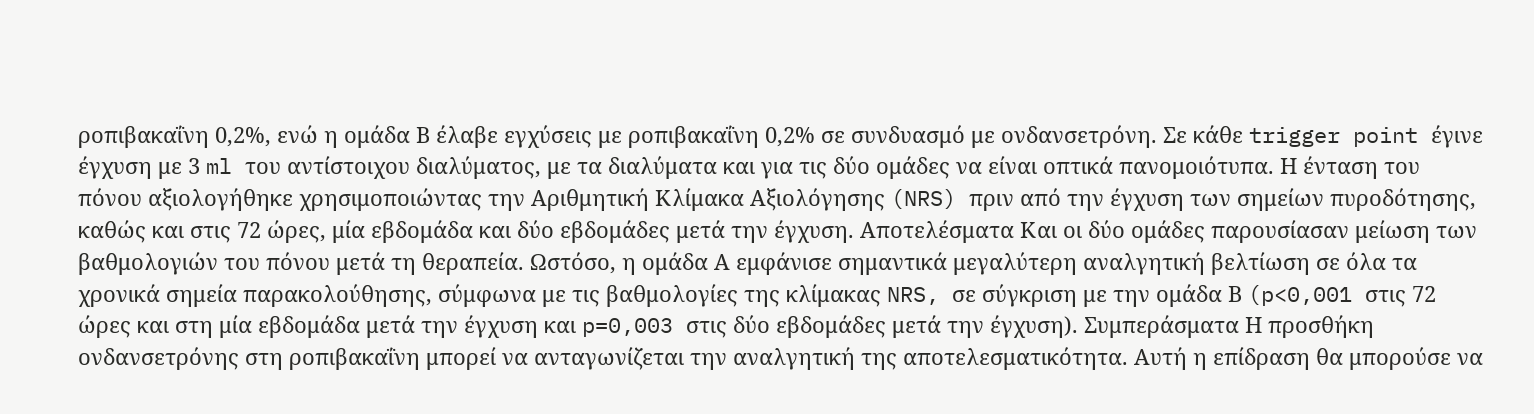ροπιβακαΐνη 0,2%, ενώ η ομάδα Β έλαβε εγχύσεις με ροπιβακαΐνη 0,2% σε συνδυασμό με ονδανσετρόνη. Σε κάθε trigger point έγινε έγχυση με 3 ml του αντίστοιχου διαλύματος, με τα διαλύματα και για τις δύο ομάδες να είναι οπτικά πανομοιότυπα. Η ένταση του πόνου αξιολογήθηκε χρησιμοποιώντας την Αριθμητική Κλίμακα Αξιολόγησης (NRS) πριν από την έγχυση των σημείων πυροδότησης, καθώς και στις 72 ώρες, μία εβδομάδα και δύο εβδομάδες μετά την έγχυση. Αποτελέσματα Και οι δύο ομάδες παρουσίασαν μείωση των βαθμολογιών του πόνου μετά τη θεραπεία. Ωστόσο, η ομάδα Α εμφάνισε σημαντικά μεγαλύτερη αναλγητική βελτίωση σε όλα τα χρονικά σημεία παρακολούθησης, σύμφωνα με τις βαθμολογίες της κλίμακας NRS, σε σύγκριση με την ομάδα Β (p<0,001 στις 72 ώρες και στη μία εβδομάδα μετά την έγχυση και p=0,003 στις δύο εβδομάδες μετά την έγχυση). Συμπεράσματα Η προσθήκη ονδανσετρόνης στη ροπιβακαΐνη μπορεί να ανταγωνίζεται την αναλγητική της αποτελεσματικότητα. Αυτή η επίδραση θα μπορούσε να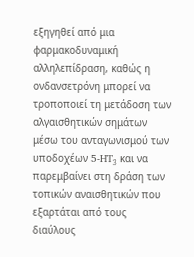εξηγηθεί από μια φαρμακοδυναμική αλληλεπίδραση, καθώς η ονδανσετρόνη μπορεί να τροποποιεί τη μετάδοση των αλγαισθητικών σημάτων μέσω του ανταγωνισμού των υποδοχέων 5-HT₃ και να παρεμβαίνει στη δράση των τοπικών αναισθητικών που εξαρτάται από τους διαύλους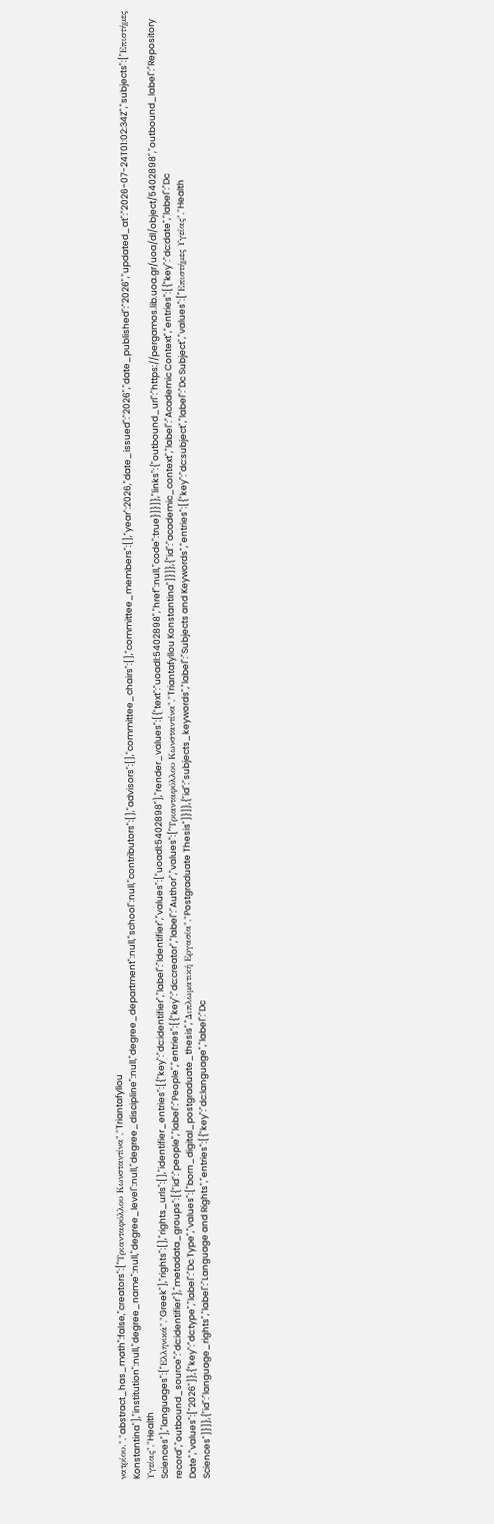νατρίου.","abstract_has_math":false,"creators":["Τριανταφύλλου Κωνσταντίνα","Triantafyllou Konstantina"],"institution":null,"degree_name":null,"degree_level":null,"degree_discipline":null,"degree_department":null,"school":null,"contributors":[],"advisors":[],"committee_chairs":[],"committee_members":[],"year":2026,"date_issued":"2026","date_published":"2026","updated_at":"2026-07-24T01:02:34Z","subjects":["Επιστήμες Υγείας","Health Sciences"],"languages":["Ελληνικά","Greek"],"rights":[],"rights_urls":[],"identifier_entries":[{"key":"dc:identifier","label":"Identifier","values":["uoadl:5402898"],"render_values":[{"text":"uoadl:5402898","href":null,"code":true}]}]},"links":{"outbound_url":"https://pergamos.lib.uoa.gr/uoa/dl/object/5402898","outbound_label":"Repository record","outbound_source":"dc:identifier"},"metadata_groups":[{"id":"people","label":"People","entries":[{"key":"dc:creator","label":"Author","values":["Τριανταφύλλου Κωνσταντίνα","Triantafyllou Konstantina"]}]},{"id":"academic_context","label":"Academic Context","entries":[{"key":"dc:date","label":"Dc Date","values":["2026"]},{"key":"dc:type","label":"Dc Type","values":["born_digital_postgraduate_thesis","Διπλωματική Εργασία","Postgraduate Thesis"]}]},{"id":"subjects_keywords","label":"Subjects and Keywords","entries":[{"key":"dc:subject","label":"Dc Subject","values":["Επιστήμες Υγείας","Health Sciences"]}]},{"id":"language_rights","label":"Language and Rights","entries":[{"key":"dc:language","label":"Dc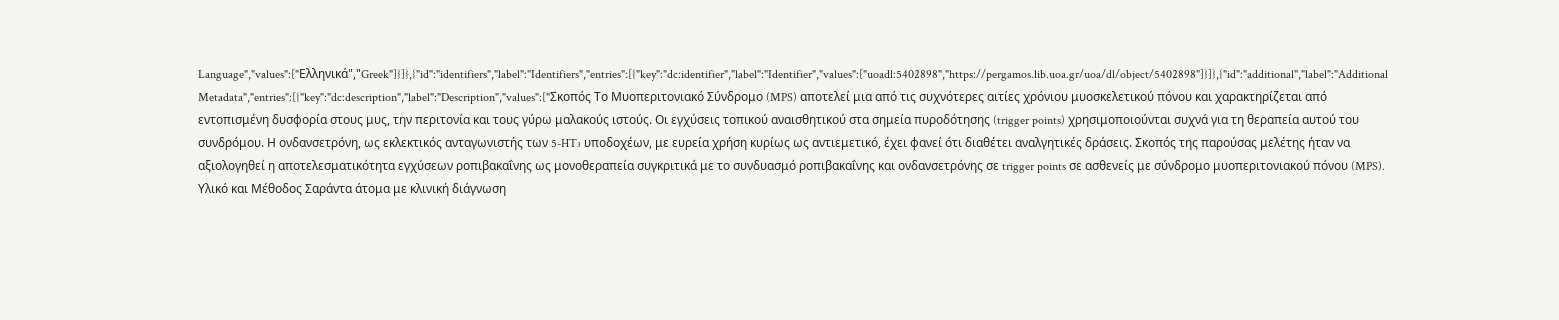Language","values":["Ελληνικά","Greek"]}]},{"id":"identifiers","label":"Identifiers","entries":[{"key":"dc:identifier","label":"Identifier","values":["uoadl:5402898","https://pergamos.lib.uoa.gr/uoa/dl/object/5402898"]}]},{"id":"additional","label":"Additional Metadata","entries":[{"key":"dc:description","label":"Description","values":["Σκοπός Το Μυοπεριτονιακό Σύνδρομο (MPS) αποτελεί μια από τις συχνότερες αιτίες χρόνιου μυοσκελετικού πόνου και χαρακτηρίζεται από εντοπισμένη δυσφορία στους μυς, την περιτονία και τους γύρω μαλακούς ιστούς. Οι εγχύσεις τοπικού αναισθητικού στα σημεία πυροδότησης (trigger points) χρησιμοποιούνται συχνά για τη θεραπεία αυτού του συνδρόμου. Η ονδανσετρόνη, ως εκλεκτικός ανταγωνιστής των 5-HT₃ υποδοχέων, με ευρεία χρήση κυρίως ως αντιεμετικό, έχει φανεί ότι διαθέτει αναλγητικές δράσεις. Σκοπός της παρούσας μελέτης ήταν να αξιολογηθεί η αποτελεσματικότητα εγχύσεων ροπιβακαΐνης ως μονοθεραπεία συγκριτικά με το συνδυασμό ροπιβακαΐνης και ονδανσετρόνης σε trigger points σε ασθενείς με σύνδρομο μυοπεριτονιακού πόνου (MPS). Υλικό και Μέθοδος Σαράντα άτομα με κλινική διάγνωση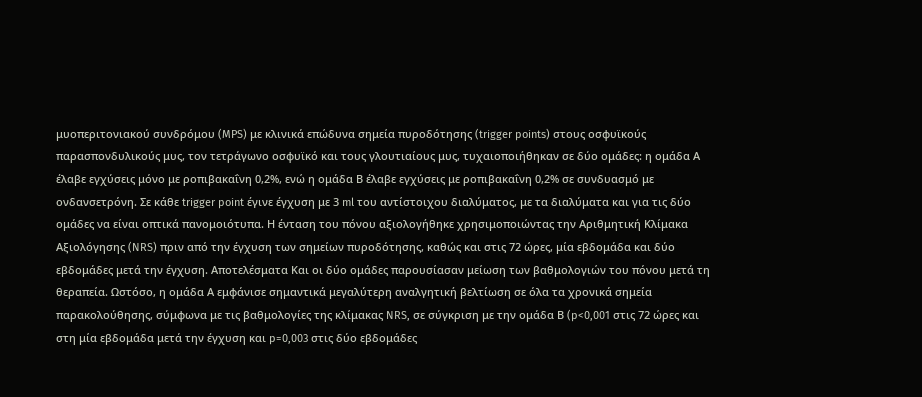μυοπεριτονιακού συνδρόμου (MPS) με κλινικά επώδυνα σημεία πυροδότησης (trigger points) στους οσφυϊκούς παρασπονδυλικούς μυς, τον τετράγωνο οσφυϊκό και τους γλουτιαίους μυς, τυχαιοποιήθηκαν σε δύο ομάδες: η ομάδα Α έλαβε εγχύσεις μόνο με ροπιβακαΐνη 0,2%, ενώ η ομάδα Β έλαβε εγχύσεις με ροπιβακαΐνη 0,2% σε συνδυασμό με ονδανσετρόνη. Σε κάθε trigger point έγινε έγχυση με 3 ml του αντίστοιχου διαλύματος, με τα διαλύματα και για τις δύο ομάδες να είναι οπτικά πανομοιότυπα. Η ένταση του πόνου αξιολογήθηκε χρησιμοποιώντας την Αριθμητική Κλίμακα Αξιολόγησης (NRS) πριν από την έγχυση των σημείων πυροδότησης, καθώς και στις 72 ώρες, μία εβδομάδα και δύο εβδομάδες μετά την έγχυση. Αποτελέσματα Και οι δύο ομάδες παρουσίασαν μείωση των βαθμολογιών του πόνου μετά τη θεραπεία. Ωστόσο, η ομάδα Α εμφάνισε σημαντικά μεγαλύτερη αναλγητική βελτίωση σε όλα τα χρονικά σημεία παρακολούθησης, σύμφωνα με τις βαθμολογίες της κλίμακας NRS, σε σύγκριση με την ομάδα Β (p<0,001 στις 72 ώρες και στη μία εβδομάδα μετά την έγχυση και p=0,003 στις δύο εβδομάδες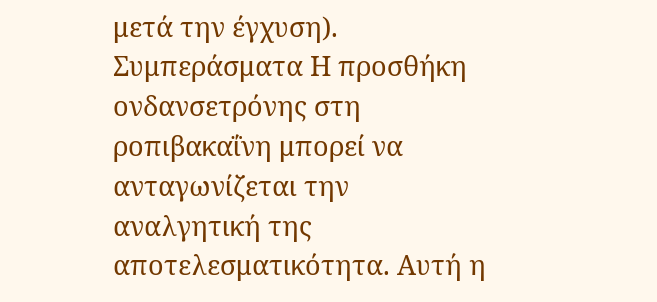μετά την έγχυση). Συμπεράσματα Η προσθήκη ονδανσετρόνης στη ροπιβακαΐνη μπορεί να ανταγωνίζεται την αναλγητική της αποτελεσματικότητα. Αυτή η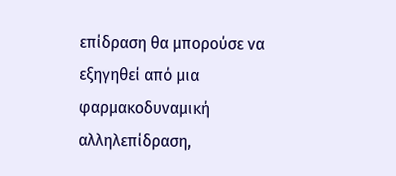επίδραση θα μπορούσε να εξηγηθεί από μια φαρμακοδυναμική αλληλεπίδραση,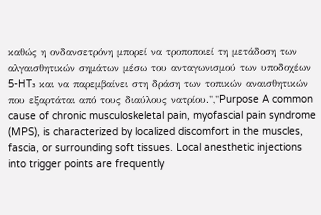καθώς η ονδανσετρόνη μπορεί να τροποποιεί τη μετάδοση των αλγαισθητικών σημάτων μέσω του ανταγωνισμού των υποδοχέων 5-HT₃ και να παρεμβαίνει στη δράση των τοπικών αναισθητικών που εξαρτάται από τους διαύλους νατρίου.","Purpose A common cause of chronic musculoskeletal pain, myofascial pain syndrome (MPS), is characterized by localized discomfort in the muscles, fascia, or surrounding soft tissues. Local anesthetic injections into trigger points are frequently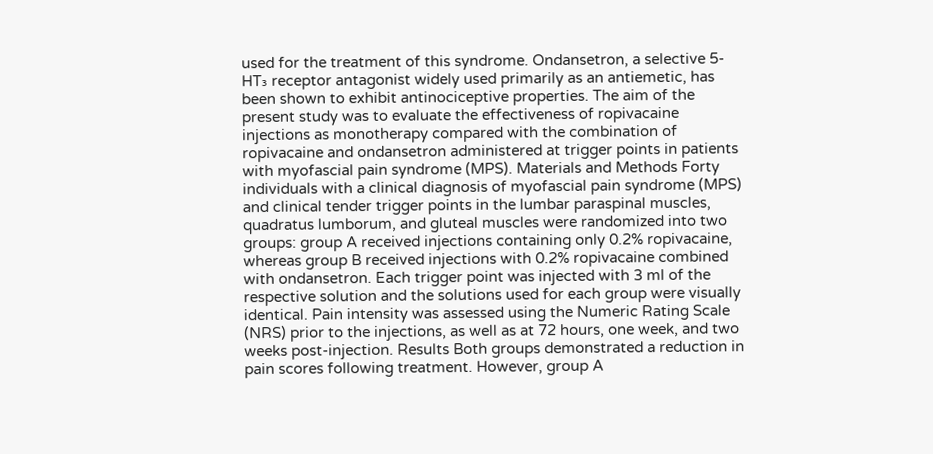used for the treatment of this syndrome. Ondansetron, a selective 5-HT₃ receptor antagonist widely used primarily as an antiemetic, has been shown to exhibit antinociceptive properties. The aim of the present study was to evaluate the effectiveness of ropivacaine injections as monotherapy compared with the combination of ropivacaine and ondansetron administered at trigger points in patients with myofascial pain syndrome (MPS). Materials and Methods Forty individuals with a clinical diagnosis of myofascial pain syndrome (MPS) and clinical tender trigger points in the lumbar paraspinal muscles, quadratus lumborum, and gluteal muscles were randomized into two groups: group A received injections containing only 0.2% ropivacaine, whereas group B received injections with 0.2% ropivacaine combined with ondansetron. Each trigger point was injected with 3 ml of the respective solution and the solutions used for each group were visually identical. Pain intensity was assessed using the Numeric Rating Scale (NRS) prior to the injections, as well as at 72 hours, one week, and two weeks post-injection. Results Both groups demonstrated a reduction in pain scores following treatment. However, group A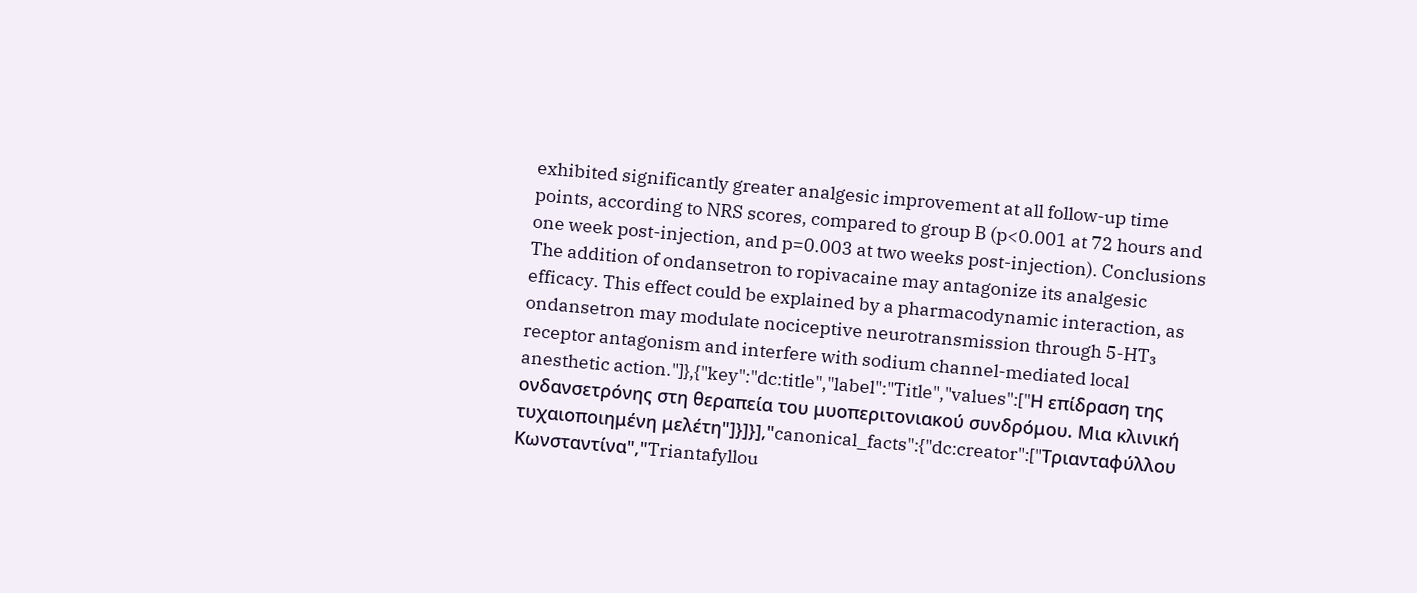exhibited significantly greater analgesic improvement at all follow-up time points, according to NRS scores, compared to group B (p<0.001 at 72 hours and one week post-injection, and p=0.003 at two weeks post-injection). Conclusions The addition of ondansetron to ropivacaine may antagonize its analgesic efficacy. This effect could be explained by a pharmacodynamic interaction, as ondansetron may modulate nociceptive neurotransmission through 5-HT₃ receptor antagonism and interfere with sodium channel-mediated local anesthetic action."]},{"key":"dc:title","label":"Title","values":["Η επίδραση της ονδανσετρόνης στη θεραπεία του μυοπεριτονιακού συνδρόμου. Μια κλινική τυχαιοποιημένη μελέτη"]}]}],"canonical_facts":{"dc:creator":["Τριανταφύλλου Κωνσταντίνα","Triantafyllou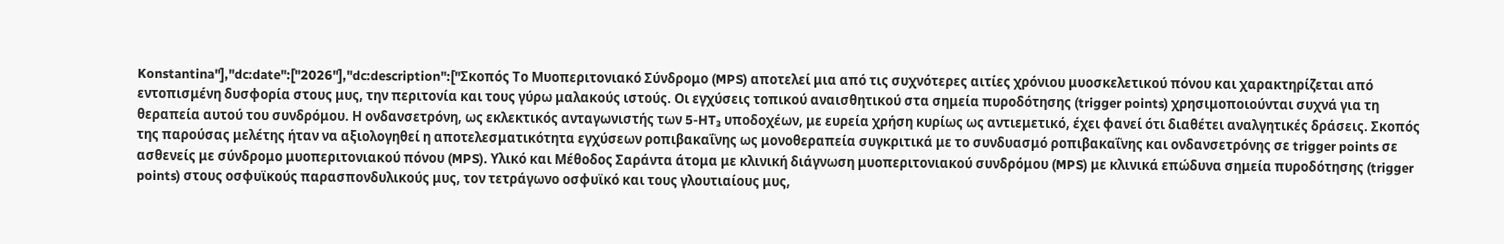Konstantina"],"dc:date":["2026"],"dc:description":["Σκοπός Το Μυοπεριτονιακό Σύνδρομο (MPS) αποτελεί μια από τις συχνότερες αιτίες χρόνιου μυοσκελετικού πόνου και χαρακτηρίζεται από εντοπισμένη δυσφορία στους μυς, την περιτονία και τους γύρω μαλακούς ιστούς. Οι εγχύσεις τοπικού αναισθητικού στα σημεία πυροδότησης (trigger points) χρησιμοποιούνται συχνά για τη θεραπεία αυτού του συνδρόμου. Η ονδανσετρόνη, ως εκλεκτικός ανταγωνιστής των 5-HT₃ υποδοχέων, με ευρεία χρήση κυρίως ως αντιεμετικό, έχει φανεί ότι διαθέτει αναλγητικές δράσεις. Σκοπός της παρούσας μελέτης ήταν να αξιολογηθεί η αποτελεσματικότητα εγχύσεων ροπιβακαΐνης ως μονοθεραπεία συγκριτικά με το συνδυασμό ροπιβακαΐνης και ονδανσετρόνης σε trigger points σε ασθενείς με σύνδρομο μυοπεριτονιακού πόνου (MPS). Υλικό και Μέθοδος Σαράντα άτομα με κλινική διάγνωση μυοπεριτονιακού συνδρόμου (MPS) με κλινικά επώδυνα σημεία πυροδότησης (trigger points) στους οσφυϊκούς παρασπονδυλικούς μυς, τον τετράγωνο οσφυϊκό και τους γλουτιαίους μυς,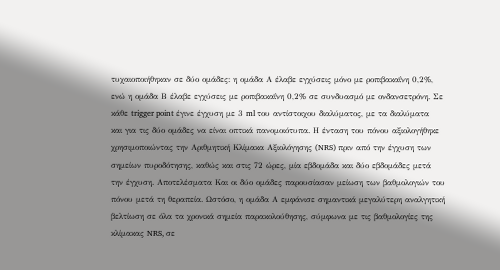τυχαιοποιήθηκαν σε δύο ομάδες: η ομάδα Α έλαβε εγχύσεις μόνο με ροπιβακαΐνη 0,2%, ενώ η ομάδα Β έλαβε εγχύσεις με ροπιβακαΐνη 0,2% σε συνδυασμό με ονδανσετρόνη. Σε κάθε trigger point έγινε έγχυση με 3 ml του αντίστοιχου διαλύματος, με τα διαλύματα και για τις δύο ομάδες να είναι οπτικά πανομοιότυπα. Η ένταση του πόνου αξιολογήθηκε χρησιμοποιώντας την Αριθμητική Κλίμακα Αξιολόγησης (NRS) πριν από την έγχυση των σημείων πυροδότησης, καθώς και στις 72 ώρες, μία εβδομάδα και δύο εβδομάδες μετά την έγχυση. Αποτελέσματα Και οι δύο ομάδες παρουσίασαν μείωση των βαθμολογιών του πόνου μετά τη θεραπεία. Ωστόσο, η ομάδα Α εμφάνισε σημαντικά μεγαλύτερη αναλγητική βελτίωση σε όλα τα χρονικά σημεία παρακολούθησης, σύμφωνα με τις βαθμολογίες της κλίμακας NRS, σε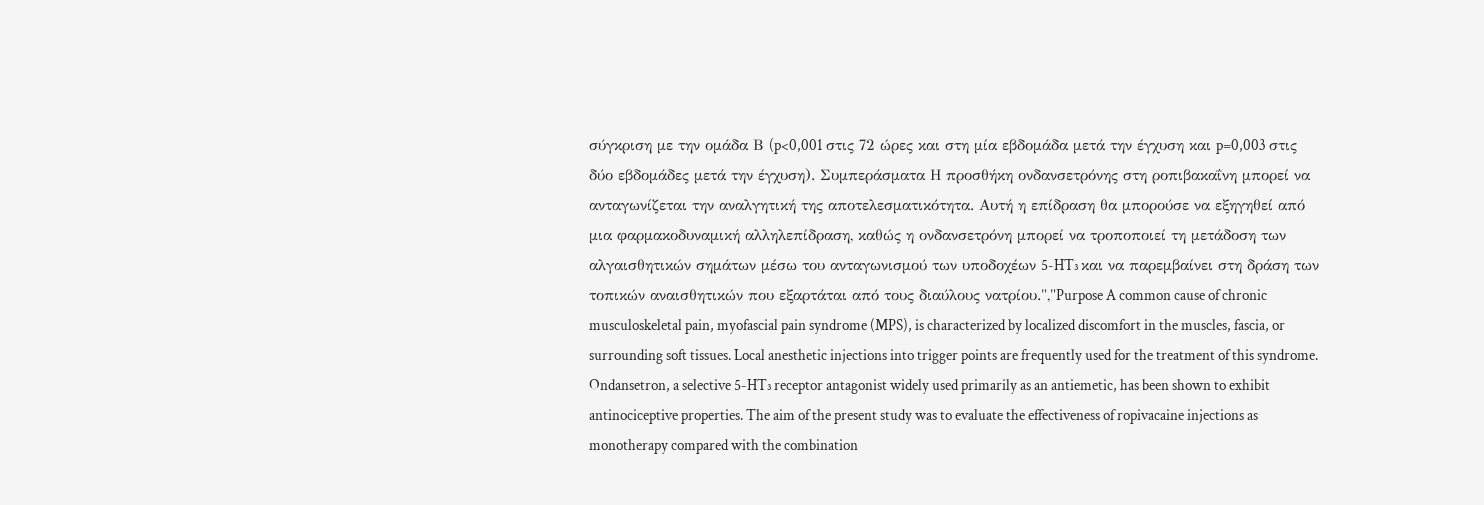σύγκριση με την ομάδα Β (p<0,001 στις 72 ώρες και στη μία εβδομάδα μετά την έγχυση και p=0,003 στις δύο εβδομάδες μετά την έγχυση). Συμπεράσματα Η προσθήκη ονδανσετρόνης στη ροπιβακαΐνη μπορεί να ανταγωνίζεται την αναλγητική της αποτελεσματικότητα. Αυτή η επίδραση θα μπορούσε να εξηγηθεί από μια φαρμακοδυναμική αλληλεπίδραση, καθώς η ονδανσετρόνη μπορεί να τροποποιεί τη μετάδοση των αλγαισθητικών σημάτων μέσω του ανταγωνισμού των υποδοχέων 5-HT₃ και να παρεμβαίνει στη δράση των τοπικών αναισθητικών που εξαρτάται από τους διαύλους νατρίου.","Purpose A common cause of chronic musculoskeletal pain, myofascial pain syndrome (MPS), is characterized by localized discomfort in the muscles, fascia, or surrounding soft tissues. Local anesthetic injections into trigger points are frequently used for the treatment of this syndrome. Ondansetron, a selective 5-HT₃ receptor antagonist widely used primarily as an antiemetic, has been shown to exhibit antinociceptive properties. The aim of the present study was to evaluate the effectiveness of ropivacaine injections as monotherapy compared with the combination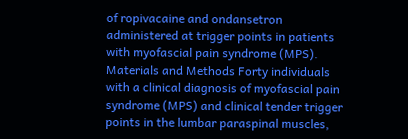of ropivacaine and ondansetron administered at trigger points in patients with myofascial pain syndrome (MPS). Materials and Methods Forty individuals with a clinical diagnosis of myofascial pain syndrome (MPS) and clinical tender trigger points in the lumbar paraspinal muscles,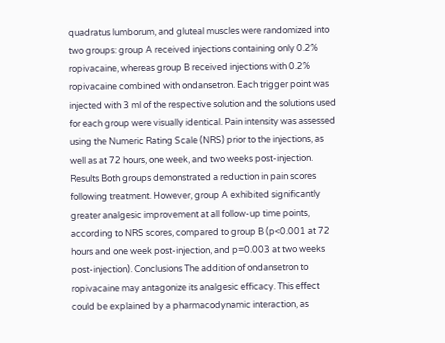quadratus lumborum, and gluteal muscles were randomized into two groups: group A received injections containing only 0.2% ropivacaine, whereas group B received injections with 0.2% ropivacaine combined with ondansetron. Each trigger point was injected with 3 ml of the respective solution and the solutions used for each group were visually identical. Pain intensity was assessed using the Numeric Rating Scale (NRS) prior to the injections, as well as at 72 hours, one week, and two weeks post-injection. Results Both groups demonstrated a reduction in pain scores following treatment. However, group A exhibited significantly greater analgesic improvement at all follow-up time points, according to NRS scores, compared to group B (p<0.001 at 72 hours and one week post-injection, and p=0.003 at two weeks post-injection). Conclusions The addition of ondansetron to ropivacaine may antagonize its analgesic efficacy. This effect could be explained by a pharmacodynamic interaction, as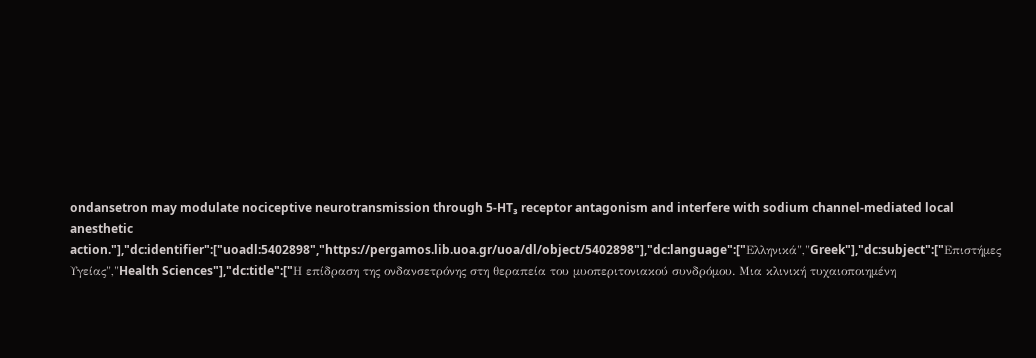ondansetron may modulate nociceptive neurotransmission through 5-HT₃ receptor antagonism and interfere with sodium channel-mediated local anesthetic action."],"dc:identifier":["uoadl:5402898","https://pergamos.lib.uoa.gr/uoa/dl/object/5402898"],"dc:language":["Ελληνικά","Greek"],"dc:subject":["Επιστήμες Υγείας","Health Sciences"],"dc:title":["Η επίδραση της ονδανσετρόνης στη θεραπεία του μυοπεριτονιακού συνδρόμου. Μια κλινική τυχαιοποιημένη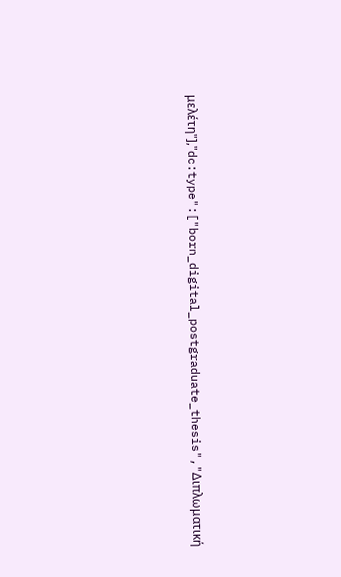μελέτη"],"dc:type":["born_digital_postgraduate_thesis","Διπλωματική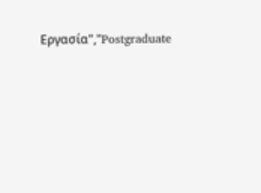Εργασία","Postgraduate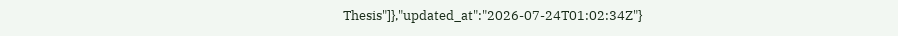Thesis"]},"updated_at":"2026-07-24T01:02:34Z"}